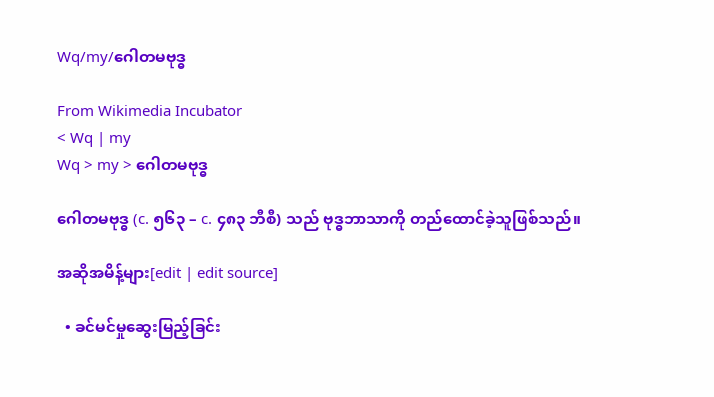Wq/my/ဂေါတမဗုဒ္ဓ

From Wikimedia Incubator
< Wq | my
Wq > my > ဂေါတမဗုဒ္ဓ

ဂေါတမဗုဒ္ဓ (c. ၅၆၃ – c. ၄၈၃ ဘီစီ) သည် ဗုဒ္ဓဘာသာကို တည်ထောင်ခဲ့သူဖြစ်သည်။

အဆိုအမိန့်များ[edit | edit source]

  • ခင်မင်မှုဆွေးမြည့်ခြင်း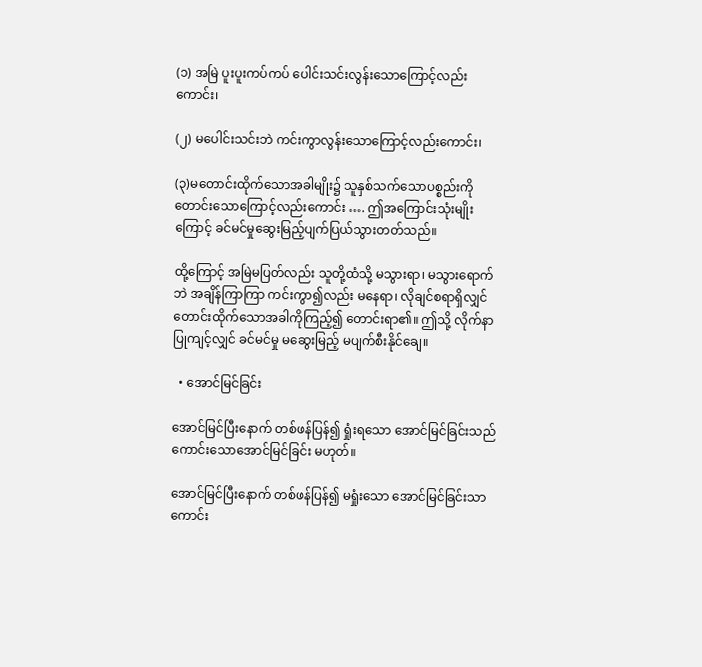(၁) အမြဲ ပူးပူးကပ်ကပ် ပေါင်းသင်းလွန်းသောကြောင့်လည်းကောင်း၊

(၂) မပေါင်းသင်းဘဲ ကင်းကွာလွန်းသောကြောင့်လည်းကောင်း၊

(၃)မတောင်းထိုက်သောအခါမျိုး၌ သူနှစ်သက်သောပစ္စည်းကို တောင်းသောကြောင့်လည်းကောင်း …. ဤအကြောင်းသုံးမျိုးကြောင့် ခင်မင်မှုဆွေးမြည့်ပျက်ပြယ်သွားတတ်သည်။

ထို့ကြောင့် အမြဲမပြတ်လည်း သူတို့ထံသို့ မသွားရာ၊ မသွားရောက်ဘဲ အချိန်ကြာကြာ ကင်းကွာ၍လည်း မနေရာ၊ လိုချင်စရာရှိလျှင် တောင်းထိုက်သောအခါကိုကြည့်၍ တောင်းရာ၏။ ဤသို့ လိုက်နာပြုကျင့်လျှင် ခင်မင်မှု မဆွေးမြည့် မပျက်စီးနိုင်ချေ။

  • အောင်မြင်ခြင်း

အောင်မြင်ပြီးနောက် တစ်ဖန်ပြန်၍ ရှုံးရသော အောင်မြင်ခြင်းသည် ကောင်းသောအောင်မြင်ခြင်း မဟုတ်။

အောင်မြင်ပြီးနောက် တစ်ဖန်ပြန်၍ မရှုံးသော အောင်မြင်ခြင်းသာ ကောင်း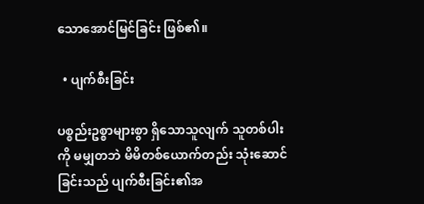သောအောင်မြင်ခြင်း ဖြစ်၏။

  • ပျက်စီးခြင်း

ပစ္စည်းဥစ္စာများစွာ ရှိသောသူလျက် သူတစ်ပါးကို မမျှတဘဲ မိမိတစ်ယောက်တည်း သုံးဆောင်ခြင်းသည် ပျက်စီးခြင်း၏အ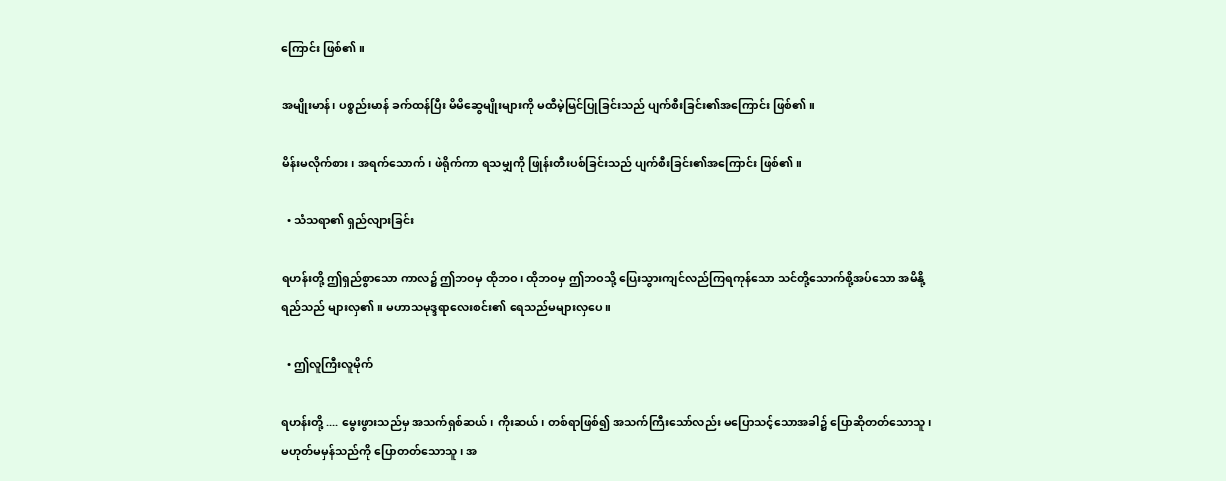ကြောင်း ဖြစ်၏။

အမျိုးမာန်၊ ပစ္စည်းမာန် ခက်ထန်ပြီး မိမိဆွေမျိုးများကို မထီမဲ့မြင်ပြုခြင်းသည် ပျက်စီးခြင်း၏အကြောင်း ဖြစ်၏။

မိန်းမလိုက်စား၊ အရက်သောက်၊ ဖဲရိုက်ကာ ရသမျှကို ဖြုန်းတီးပစ်ခြင်းသည် ပျက်စီးခြင်း၏အကြောင်း ဖြစ်၏။

  • သံသရာ၏ ရှည်လျားခြင်း

ရဟန်းတို့ ဤရှည်စွာသော ကာလ၌ ဤဘဝမှ ထိုဘဝ၊ ထိုဘဝမှ ဤဘဝသို့ ပြေးသွားကျင်လည်ကြရကုန်သော သင်တို့သောက်စို့အပ်သော အမိနို့ရည်သည် များလှ၏။ မဟာသမုဒ္ဒရာလေးစင်း၏ ရေသည်မများလှပေ။

  • ဤလူကြီးလူမိုက်

ရဟန်းတို့ .... မွေးဖွားသည်မှ အသက်ရှစ်ဆယ်၊ ကိုးဆယ်၊ တစ်ရာဖြစ်၍ အသက်ကြီးသော်လည်း မပြောသင့်သောအခါ၌ ပြောဆိုတတ်သောသူ၊ မဟုတ်မမှန်သည်ကို ပြောတတ်သောသူ၊ အ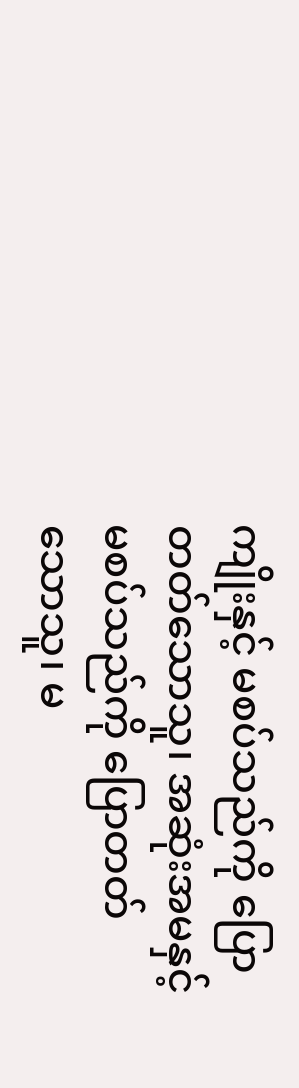ကျိုးနှင့် မစပ်သည်ကို ပြောတတ်သောသူ၊ အဆုံးအမနှင့် မစပ်သည်ကို ပြောတတ်သောသူ၊ မ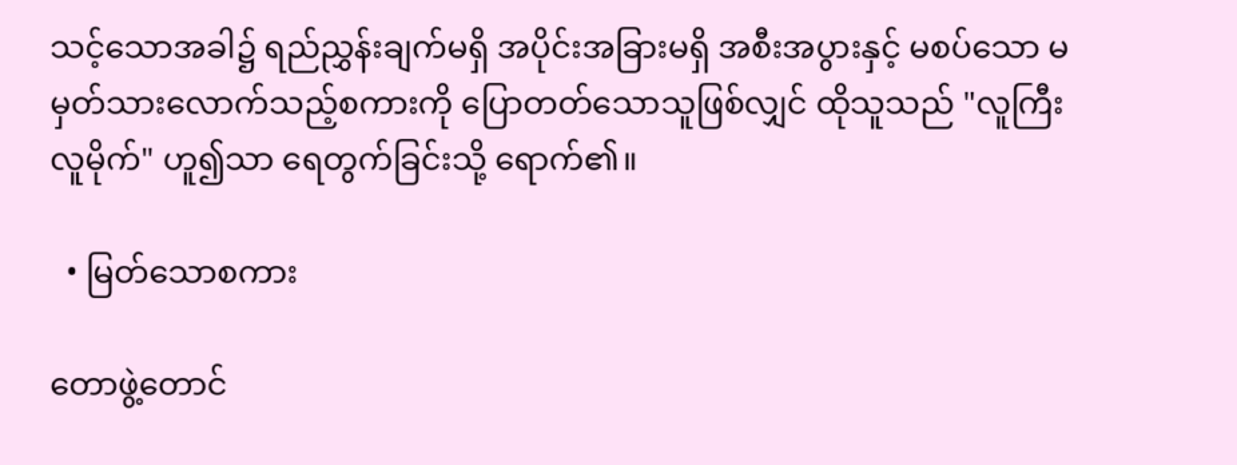သင့်သောအခါ၌ ရည်ညွှန်းချက်မရှိ အပိုင်းအခြားမရှိ အစီးအပွားနှင့် မစပ်သော မမှတ်သားလောက်သည့်စကားကို ပြောတတ်သောသူဖြစ်လျှင် ထိုသူသည် "လူကြီးလူမိုက်" ဟူ၍သာ ရေတွက်ခြင်းသို့ ရောက်၏။

  • မြတ်သောစကား

တောဖွဲ့တောင်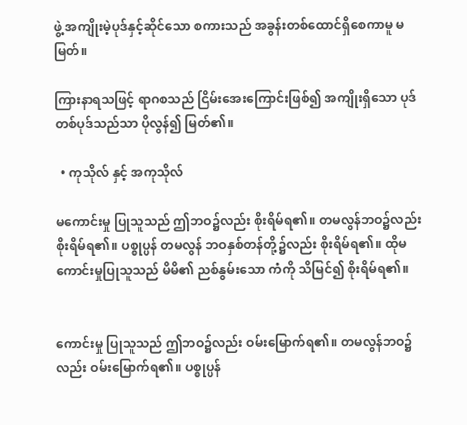ဖွဲ့ အကျိုးမဲ့ပုဒ်နှင့်ဆိုင်သော စကားသည် အခွန်းတစ်ထောင်ရှိစေကာမူ မမြတ်။

ကြားနာရသဖြင့် ရာဂစသည် ငြိမ်းအေးကြောင်းဖြစ်၍ အကျိုးရှိသော ပုဒ်တစ်ပုဒ်သည်သာ ပိုလွန်၍ မြတ်၏။

  • ကုသိုလ် နှင့် အကုသိုလ်

မကောင်းမှု ပြုသူသည် ဤဘဝ၌လည်း စိုးရိမ်ရ၏။ တမလွန်ဘဝ၌လည်း စိုးရိမ်ရ၏။ ပစ္စုပ္ပန် တမလွန် ဘဝနှစ်တန်တို့၌လည်း စိုးရိမ်ရ၏။ ထိုမကောင်းမှုပြုသူသည် မိမိ၏ ညစ်နွမ်းသော ကံကို သိမြင်၍ စိုးရိမ်ရ၏။


ကောင်းမှု ပြုသူသည် ဤဘဝ၌လည်း ဝမ်းမြောက်ရ၏။ တမလွန်ဘဝ၌လည်း ဝမ်းမြောက်ရ၏။ ပစ္စုပ္ပန်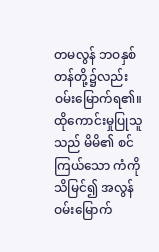တမလွန် ဘဝနှစ်တန်တို့၌လည်း ဝမ်းမြောက်ရ၏။ ထိုကောင်းမှုပြုသူသည် မိမိ၏ စင်ကြယ်သော ကံကို သိမြင်၍ အလွန်ဝမ်းမြောက်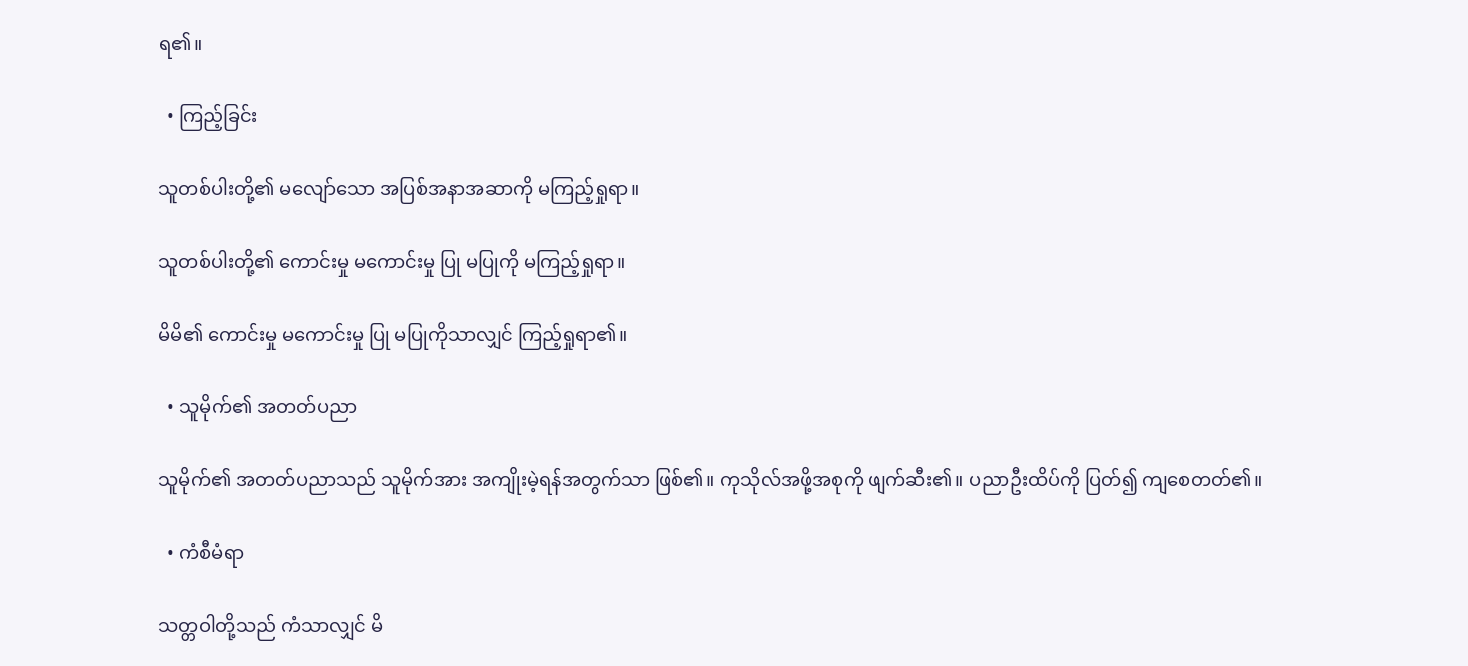ရ၏။

  • ကြည့်ခြင်း

သူတစ်ပါးတို့၏ မလျော်သော အပြစ်အနာအဆာကို မကြည့်ရှုရာ။

သူတစ်ပါးတို့၏ ကောင်းမှု မကောင်းမှု ပြု မပြုကို မကြည့်ရှုရာ။

မိမိ၏ ကောင်းမှု မကောင်းမှု ပြု မပြုကိုသာလျှင် ကြည့်ရှုရာ၏။

  • သူမိုက်၏ အတတ်ပညာ

သူမိုက်၏ အတတ်ပညာသည် သူမိုက်အား အကျိုးမဲ့ရန်အတွက်သာ ဖြစ်၏။ ကုသိုလ်အဖို့အစုကို ဖျက်ဆီး၏။ ပညာဦးထိပ်ကို ပြတ်၍ ကျစေတတ်၏။

  • ကံစီမံရာ

သတ္တဝါတို့သည် ကံသာလျှင် မိ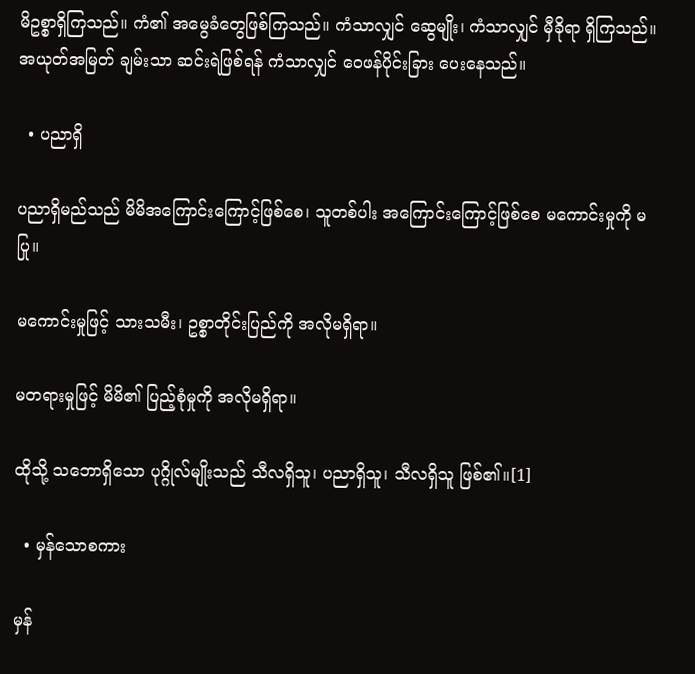မိဥစ္စာရှိကြသည်။ ကံ၏ အမွေခံ‌တွေဖြစ်ကြသည်။ ကံသာလျှင် ဆွေမျိုး၊ ကံသာလျှင် မှီခိုရာ ရှိကြသည်။ အယုတ်အမြတ် ချမ်းသာ ဆင်းရဲဖြစ်ရန် ကံသာလျှင် ဝေဖန်ပိုင်းခြား ပေးနေသည်။

  • ပညာရှိ

ပညာရှိမည်သည် မိမိအကြောင်းကြောင့်ဖြစ်စေ၊ သူတစ်ပါး အကြောင်းကြောင့်ဖြစ်စေ မကောင်းမှုကို မပြု။

မကောင်းမှုဖြင့် သားသမီး၊ ဥစ္စာတိုင်းပြည်ကို အလိုမရှိရာ။

မတရားမှုဖြင့် မိမိ၏ ပြည့်စုံမှုကို အလိုမရှိရာ။

ထိုသို့ သဘောရှိသော ပုဂ္ဂိုလ်မျိုးသည် သီလရှိသူ၊ ပညာရှိသူ၊ သီလရှိသူ ဖြစ်၏။[1]

  • မှန်သောစကား

မှန်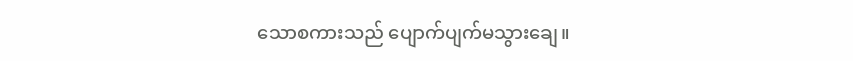သောစကားသည် ပျောက်ပျက်မသွားချေ။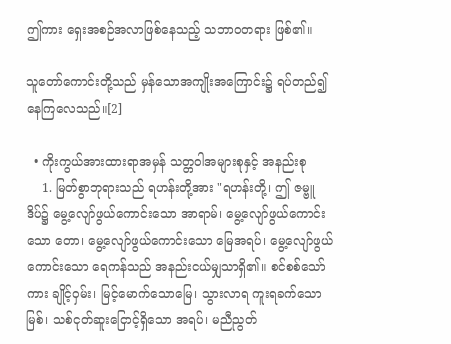ဤကား ရှေးအစဉ်အလာဖြစ်နေသည့် သဘာဝတရား ဖြစ်၏။

သူတော်ကောင်းတို့သည် မှန်သောအကျိုးအကြောင်း၌ ရပ်တည်၍ နေကြလေသည်။[2]

  • ကိုးကွယ်အားထားရာအမှန် သတ္တဝါအများစုနှင့် အနည်းစု
    1. မြတ်စွာဘုရားသည် ရဟန်းတို့အား "ရဟန်းတို့၊ ဤ ဇမ္ဗူဒိပ်၌ မွေ့လျော်ဖွယ်ကောင်းသော အာရာမ်၊ မွေ့လျော်ဖွယ်ကောင်းသော တော၊ မွေ့လျော်ဖွယ်ကောင်းသော မြေအရပ်၊ မွေ့လျော်ဖွယ်ကောင်းသော ရေကန်သည် အနည်းငယ်မျှသာရှိ၏။ စင်စစ်သော်ကား ချိုင့်ဝှမ်း၊ မြင့်မောက်သောမြေ၊ သွားလာရ ကူးရခက်သော မြစ်၊ သစ်ငုတ်ဆူးငြောင့်ရှိသော အရပ်၊ မညီညွတ်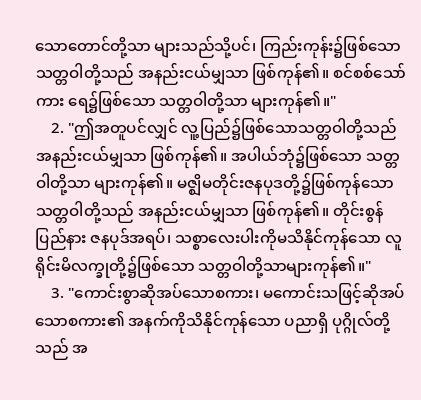သောတောင်တို့သာ များသည်သို့ပင်၊ ကြည်းကုန်း၌ဖြစ်သော သတ္တဝါတို့သည် အနည်းငယ်မျှသာ ဖြစ်ကုန်၏။ စင်စစ်သော်ကား ရေ၌ဖြစ်သော သတ္တဝါတို့သာ များကုန်၏။"
    2. "ဤအတူပင်လျှင် လူ့ပြည်၌ဖြစ်သောသတ္တဝါတို့သည် အနည်းငယ်မျှသာ ဖြစ်ကုန်၏။ အပါယ်ဘုံ၌ဖြစ်သော သတ္တဝါတို့သာ များကုန်၏။ မဇ္ဈိမတိုင်းဇနပုဒတို့၌ဖြစ်ကုန်သော သတ္တဝါတို့သည် အနည်းငယ်မျှသာ ဖြစ်ကုန်၏။ တိုင်းစွန်ပြည်နား ဇနပုဒ်အရပ်၊ သစ္စာလေးပါးကိုမသိနိုင်ကုန်သော လူရိုင်းမိလက္ခုတို့၌ဖြစ်သော သတ္တဝါတို့သာများကုန်၏။"
    3. "ကောင်းစွာဆိုအပ်သောစကား၊ မကောင်းသဖြင့်ဆိုအပ်သောစကား၏ အနက်ကိုသိနိုင်ကုန်သော ပညာရှိ ပုဂ္ဂိုလ်တို့သည် အ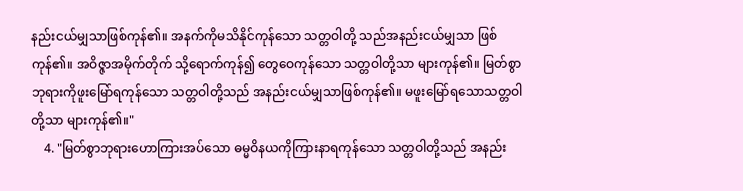နည်းငယ်မျှသာဖြစ်ကုန်၏။ အနက်ကိုမသိနိုင်ကုန်သော သတ္တဝါတို့ သည်အနည်းငယ်မျှသာ ဖြစ်ကုန်၏။ အဝိဇ္ဇာအမိုက်တိုက် သို့ရောက်ကုန်၍ တွေဝေကုန်သော သတ္တဝါတို့သာ များကုန်၏။ မြတ်စွာဘုရားကိုဖူးမြော်ရကုန်သော သတ္တဝါတို့သည် အနည်းငယ်မျှသာဖြစ်ကုန်၏။ မဖူးမြော်ရသောသတ္တဝါတို့သာ များကုန်၏။"
    4. "မြတ်စွာဘုရားဟောကြားအပ်သော ဓမ္မဝိနယကိုကြားနာရကုန်သော သတ္တဝါတို့သည် အနည်း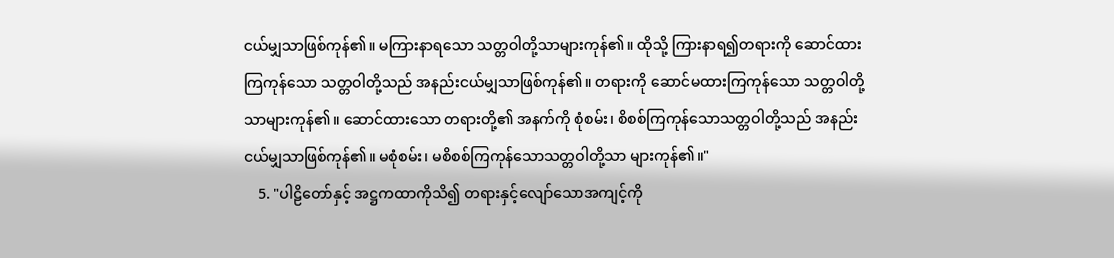ငယ်မျှသာဖြစ်ကုန်၏။ မကြားနာရသော သတ္တဝါတို့သာများကုန်၏။ ထိုသို့ ကြားနာရ၍တရားကို ဆောင်ထားကြကုန်သော သတ္တဝါတို့သည် အနည်းငယ်မျှသာဖြစ်ကုန်၏။ တရားကို ဆောင်မထားကြကုန်သော သတ္တဝါတို့သာများကုန်၏။ ဆောင်ထားသော တရားတို့၏ အနက်ကို စုံစမ်း၊ စိစစ်ကြကုန်သောသတ္တဝါတို့သည် အနည်းငယ်မျှသာဖြစ်ကုန်၏။ မစုံစမ်း၊ မစိစစ်ကြကုန်သောသတ္တဝါတို့သာ များကုန်၏။"
    5. "ပါဠိတော်နှင့် အဋ္ဌကထာကိုသိ၍ တရားနှင့်လျော်သောအကျင့်ကို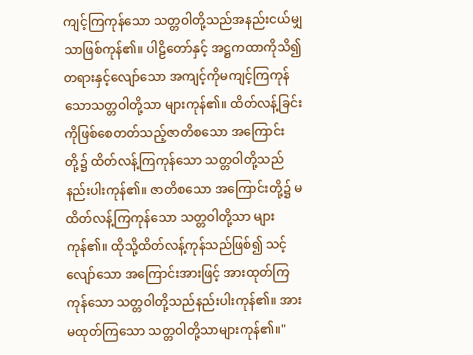ကျင့်ကြကုန်သော သတ္တဝါတို့သည်အနည်းငယ်မျှသာဖြစ်ကုန်၏။ ပါဠိတော်နှင့် အဋ္ဌကထာကိုသိ၍ တရားနှင့်လျော်သော အကျင့်ကိုမကျင့်ကြကုန်သောသတ္တဝါတို့သာ များကုန်၏။ ထိတ်လန့်ခြင်းကိုဖြစ်စေတတ်သည့်ဇာတိစသော အကြောင်းတို့၌ ထိတ်လန့်ကြကုန်သော သတ္တဝါတို့သည်နည်းပါးကုန်၏။ ဇာတိစသော အကြောင်းတို့၌ မထိတ်လန့်ကြကုန်သော သတ္တဝါတို့သာ များကုန်၏။ ထိုသို့ထိတ်လန့်ကုန်သည်ဖြစ်၍ သင့်လျော်သော အကြောင်းအားဖြင့် အားထုတ်ကြကုန်သော သတ္တဝါတို့သည်နည်းပါးကုန်၏။ အားမထုတ်ကြသော သတ္တဝါတို့သာများကုန်၏။"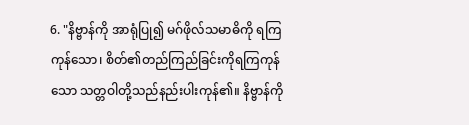6. "နိဗ္ဗာန်ကို အာရုံပြု၍ မဂ်ဖိုလ်သမာဓိကို ရကြကုန်သော၊ စိတ်၏တည်ကြည်ခြင်းကိုရကြကုန်သော သတ္တဝါတို့သည်နည်းပါးကုန်၏။ နိဗ္ဗာန်ကို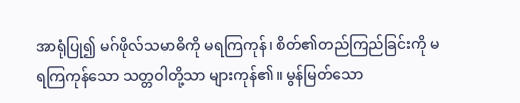အာရုံပြု၍ မဂ်ဖိုလ်သမာဓိကို မရကြကုန်၊ စိတ်၏တည်ကြည်ခြင်းကို မရကြကုန်သော သတ္တဝါတို့သာ များကုန်၏။ မွန်မြတ်သော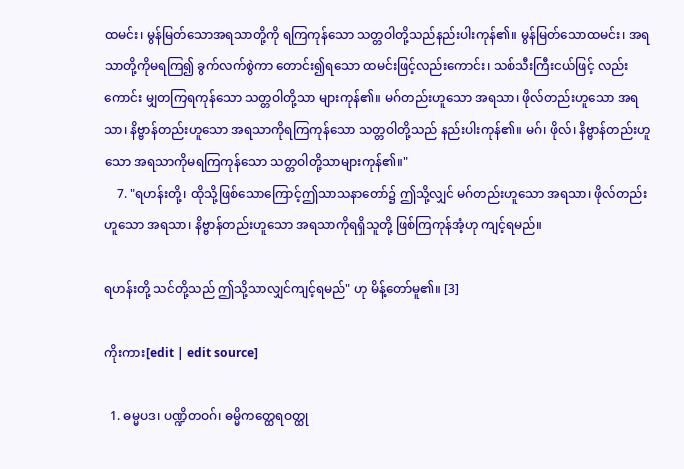ထမင်း၊ မွန်မြတ်သောအရသာတို့ကို ရကြကုန်သော သတ္တဝါတို့သည်နည်းပါးကုန်၏။ မွန်မြတ်သောထမင်း၊ အရသာတို့ကိုမရကြ၍ ခွက်လက်စွဲကာ တောင်း၍ရသော ထမင်းဖြင့်လည်းကောင်း၊ သစ်သီးကြီးငယ်ဖြင့် လည်းကောင်း မျှတကြရကုန်သော သတ္တဝါတို့သာ များကုန်၏။ မဂ်တည်းဟူသော အရသာ၊ ဖိုလ်တည်းဟူသော အရသာ၊ နိဗ္ဗာန်တည်းဟူသော အရသာကိုရကြကုန်သော သတ္တဝါတို့သည် နည်းပါးကုန်၏။ မဂ်၊ ဖိုလ်၊ နိဗ္ဗာန်တည်းဟူသော အရသာကိုမရကြကုန်သော သတ္တဝါတို့သာများကုန်၏။"
    7. "ရဟန်းတို့၊ ထိုသို့ဖြစ်သောကြောင့်ဤသာသနာတော်၌ ဤသို့လျှင် မဂ်တည်းဟူသော အရသာ၊ ဖိုလ်တည်းဟူသော အရသာ၊ နိဗ္ဗာန်တည်းဟူသော အရသာကိုရရှိသူတို့ ဖြစ်ကြကုန်အံ့ဟု ကျင့်ရမည်။

ရဟန်းတို့ သင်တို့သည် ဤသို့သာလျှင်ကျင့်ရမည်" ဟု မိန့်တော်မူ၏။ [3]

ကိုးကား[edit | edit source]

  1. ဓမ္မပဒ၊ ပဏ္ဍိတဝဂ်၊ ဓမ္မိကတ္ထေရဝတ္ထု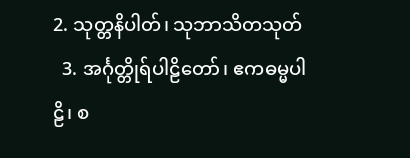2. သုတ္တနိပါတ်၊ သုဘာသိတသုတ်
  3. အင်္ဂုတ္တိုရ်ပါဠိတော်၊ ဧကဓမ္မပါဠိ၊ စ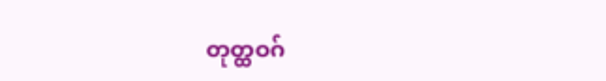တုတ္ထဝဂ်